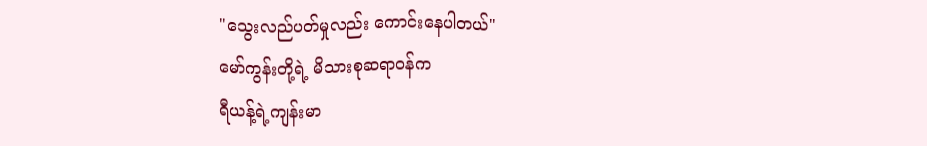"သွေးလည်ပတ်မှုလည်း ကောင်းနေပါတယ်"
မော်ကွန်းတို့ရဲ့ မိသားစုဆရာဝန်က
ရီယန့်ရဲ့ကျန်းမာ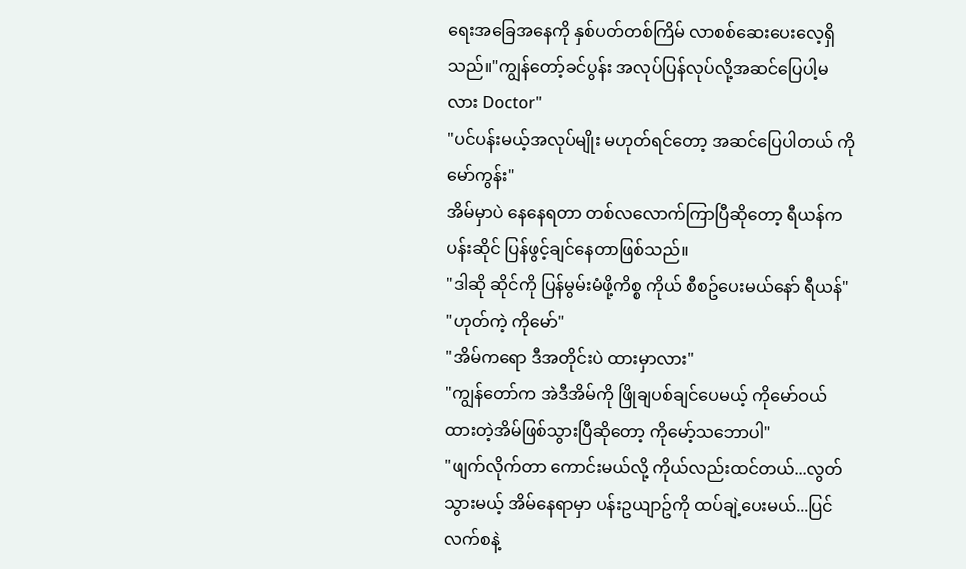ရေးအခြေအနေကို နှစ်ပတ်တစ်ကြိမ် လာစစ်ဆေးပေးလေ့ရှိသည်။"ကျွန်တော့်ခင်ပွန်း အလုပ်ပြန်လုပ်လို့အဆင်ပြေပါ့မလား Doctor"
"ပင်ပန်းမယ့်အလုပ်မျိုး မဟုတ်ရင်တော့ အဆင်ပြေပါတယ် ကိုမော်ကွန်း"
အိမ်မှာပဲ နေနေရတာ တစ်လလောက်ကြာပြီဆိုတော့ ရီယန်က ပန်းဆိုင် ပြန်ဖွင့်ချင်နေတာဖြစ်သည်။
"ဒါဆို ဆိုင်ကို ပြန်မွမ်းမံဖို့ကိစ္စ ကိုယ် စီစဥ်ပေးမယ်နော် ရီယန်"
"ဟုတ်ကဲ့ ကိုမော်"
"အိမ်ကရော ဒီအတိုင်းပဲ ထားမှာလား"
"ကျွန်တော်က အဲဒီအိမ်ကို ဖြိုချပစ်ချင်ပေမယ့် ကိုမော်ဝယ်ထားတဲ့အိမ်ဖြစ်သွားပြီဆိုတော့ ကိုမော့်သဘောပါ"
"ဖျက်လိုက်တာ ကောင်းမယ်လို့ ကိုယ်လည်းထင်တယ်...လွတ်သွားမယ့် အိမ်နေရာမှာ ပန်းဥယျာဥ်ကို ထပ်ချဲ့ပေးမယ်...ပြင်လက်စနဲ့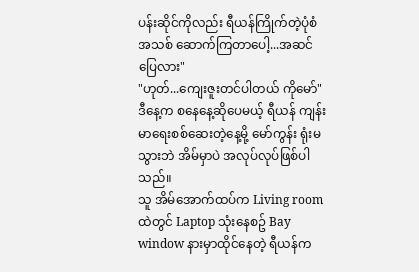ပန်းဆိုင်ကိုလည်း ရီယန်ကြိုက်တဲ့ပုံစံအသစ် ဆောက်ကြတာပေါ့...အဆင်ပြေလား"
"ဟုတ်...ကျေးဇူးတင်ပါတယ် ကိုမော်"
ဒီနေ့က စနေနေ့ဆိုပေမယ့် ရီယန် ကျန်းမာရေးစစ်ဆေးတဲ့နေ့မို့ မော်ကွန်း ရုံးမသွားဘဲ အိမ်မှာပဲ အလုပ်လုပ်ဖြစ်ပါသည်။
သူ အိမ်အောက်ထပ်က Living room ထဲတွင် Laptop သုံးနေစဥ် Bay window နားမှာထိုင်နေတဲ့ ရီယန်က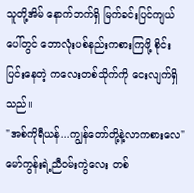သူတို့အိမ် နောက်ဘက်ရှိ မြက်ခင်းပြင်ကျယ်ပေါ်တွင် ဘောလုံးပစ်နည်းကစားကြဖို့ စိုင်းပြင်းနေတဲ့ ကလေးတစ်သိုက်ကို ငေးလျက်ရှိသည်။
"အစ်ကိုရီယန်...ကျွန်တော်တို့နဲ့လာကစားလေ"
မော်ကွန်းရဲ့ညီဝမ်းကွဲလေး တစ်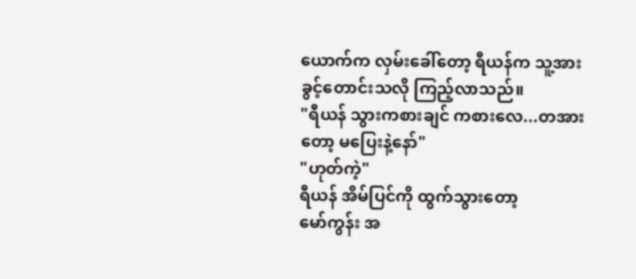ယောက်က လှမ်းခေါ်တော့ ရီယန်က သူ့အား ခွင့်တောင်းသလို ကြည့်လာသည်။
"ရီယန် သွားကစားချင် ကစားလေ...တအားတော့ မပြေးနဲ့နော်"
"ဟုတ်ကဲ့"
ရီယန် အိမ်ပြင်ကို ထွက်သွားတော့
မော်ကွန်း အ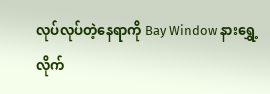လုပ်လုပ်တဲ့နေရာကို Bay Window နားရွှေ့လိုက်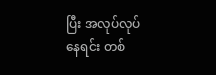ပြီး အလုပ်လုပ်နေရင်း တစ်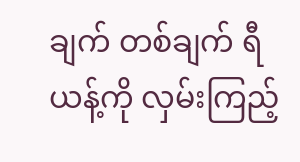ချက် တစ်ချက် ရီယန့်ကို လှမ်းကြည့်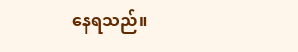နေရသည်။